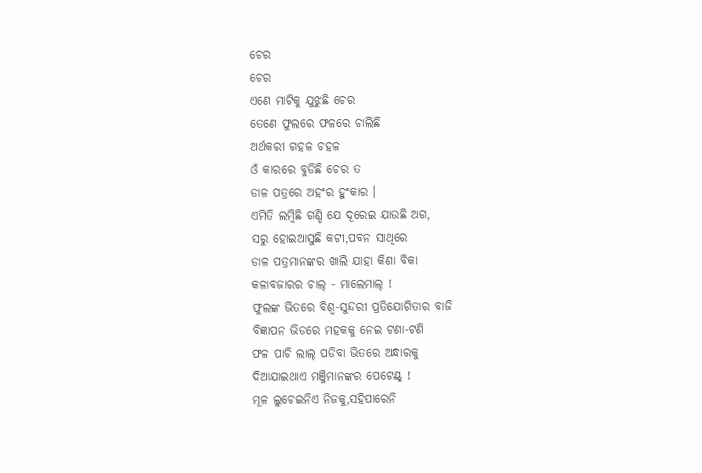ଚେର
ଚେର
ଏଣେ ମାଟିକୁ ଯୁଝୁଛି ଚେର
ତେଣେ ଫୁଲରେ ଫଳରେ ଚାଲିଛି
ଅର୍ଥକରୀ ଗହଳ ଚହଳ
ଓଁ କାରରେ ବୁଡିଛି ଚେର ତ
ଡାଳ ପତ୍ରରେ ଅହଂର ହୁଂକାର ।
ଏମିତି ଲମ୍ବିଛି ଗଣ୍ଡି ଯେ ଦୂରେଇ ଯାଉଛି ଅଗ,
ସରୁ ହୋଇଆସୁଛି କଟୀ,ପବନ ସାଥିରେ
ଡାଳ ପତ୍ରମାନଙ୍କର ଖାଲି ଯାହା କିଣା ବିକା
କଳାବଜାରର ଚାଲ୍ ‐ ମାଲେମାଲ୍ !
ଫୁଲଙ୍କ ଭିତରେ ବିଶ୍ବ‐ସୁନ୍ଦରୀ ପ୍ରତିଯୋଗିତାର ବାଜି
ବିଜ୍ଞାପନ ଭିଡରେ ମହକକୁ ନେଇ ଟଣା‐ଟଣି
ଫଳ ପାଚି ଲାଲ୍ ପଡିବା ଭିତରେ ଅନ୍ଧାରକୁ
ଦିଆଯାଇଥାଏ ମଞ୍ଜିମାନଙ୍କର ପେଟେଣ୍ଟ୍ !
ମୂଳ ଲୁଚେଇନିଏ ନିଜକୁ,ସହିପାରେନି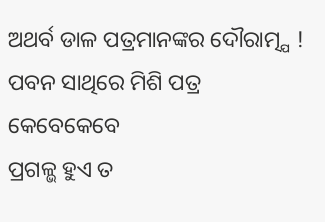ଅଥର୍ବ ଡାଳ ପତ୍ରମାନଙ୍କର ଦୌରାତ୍ମ୍ଯ !
ପବନ ସାଥିରେ ମିଶି ପତ୍ର କେବେକେବେ
ପ୍ରଗଳ୍ଭ ହୁଏ ତ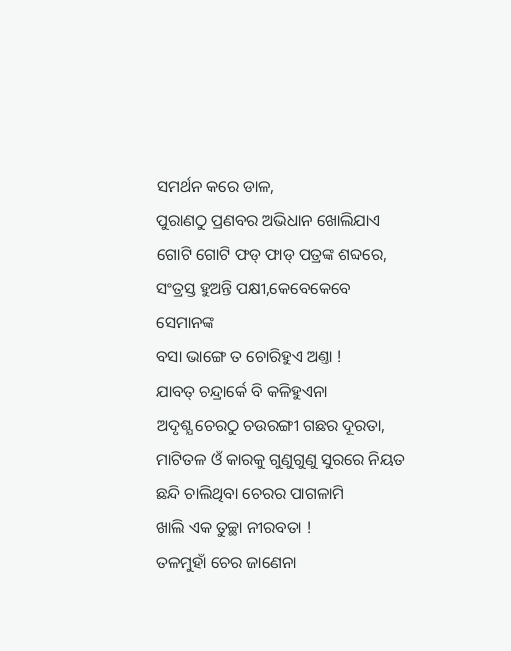ସମର୍ଥନ କରେ ଡାଳ,
ପୁରାଣଠୁ ପ୍ରଣବର ଅଭିଧାନ ଖୋଲିଯାଏ
ଗୋଟି ଗୋଟି ଫଡ୍ ଫାଡ୍ ପତ୍ରଙ୍କ ଶବ୍ଦରେ,
ସଂତ୍ରସ୍ତ ହୁଅନ୍ତି ପକ୍ଷୀ,କେବେକେବେ ସେମାନଙ୍କ
ବସା ଭାଙ୍ଗେ ତ ଚୋରିହୁଏ ଅଣ୍ତା !
ଯାବତ୍ ଚନ୍ଦ୍ରାର୍କେ ବି କଳିହୁଏନା
ଅଦୃଶ୍ଯ ଚେରଠୁ ଚଉରଙ୍ଗୀ ଗଛର ଦୂରତା,
ମାଟିତଳ ଓଁ କାରକୁ ଗୁଣୁଗୁଣୁ ସୁରରେ ନିୟତ
ଛନ୍ଦି ଚାଲିଥିବା ଚେରର ପାଗଳାମି
ଖାଲି ଏକ ତୁଚ୍ଛା ନୀରବତା !
ତଳମୁହାଁ ଚେର ଜାଣେନା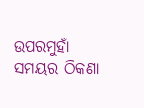ଉପରମୁହାଁ ସମୟର ଠିକଣା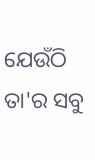ଯେଉଁଠି ତା'ର ସବୁ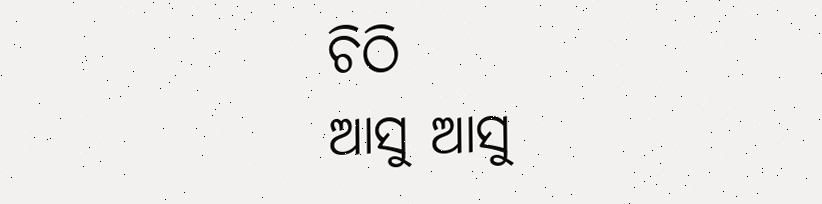ଚିଠି
ଆସୁ ଆସୁ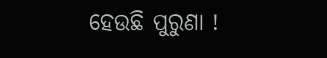ହେଉଛି ପୁରୁଣା !